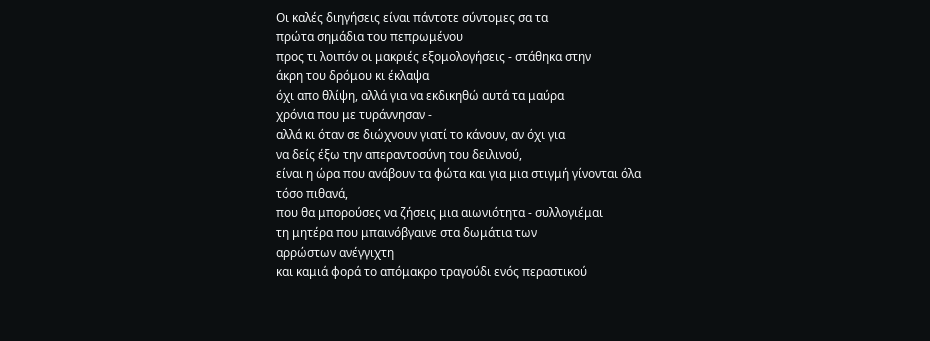Οι καλές διηγήσεις είναι πάντοτε σύντομες σα τα
πρώτα σημάδια του πεπρωμένου
προς τι λοιπόν οι μακριές εξομολογήσεις - στάθηκα στην
άκρη του δρόμου κι έκλαψα
όχι απο θλίψη, αλλά για να εκδικηθώ αυτά τα μαύρα
χρόνια που με τυράννησαν -
αλλά κι όταν σε διώχνουν γιατί το κάνουν, αν όχι για
να δείς έξω την απεραντοσύνη του δειλινού,
είναι η ώρα που ανάβουν τα φώτα και για μια στιγμή γίνονται όλα
τόσο πιθανά,
που θα μπορούσες να ζήσεις μια αιωνιότητα - συλλογιέμαι
τη μητέρα που μπαινόβγαινε στα δωμάτια των
αρρώστων ανέγγιχτη
και καμιά φορά το απόμακρο τραγούδι ενός περαστικού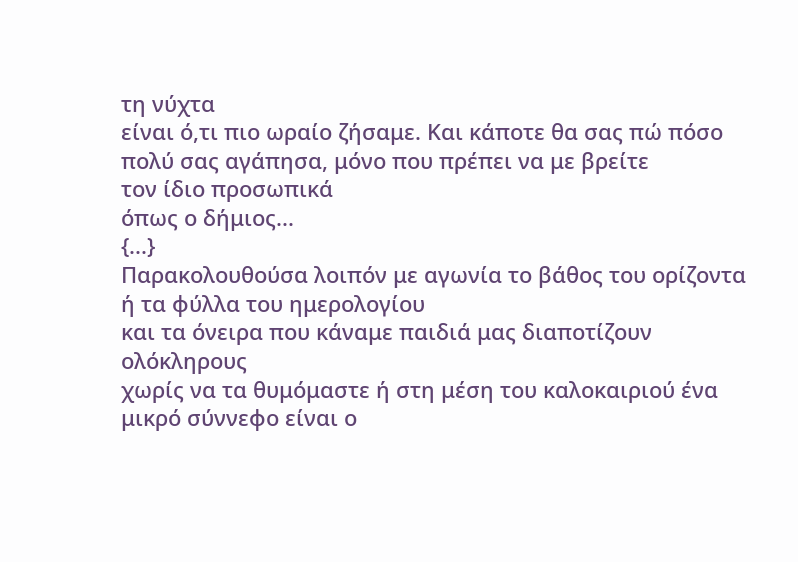τη νύχτα
είναι ό,τι πιο ωραίο ζήσαμε. Και κάποτε θα σας πώ πόσο
πολύ σας αγάπησα, μόνο που πρέπει να με βρείτε
τον ίδιο προσωπικά
όπως ο δήμιος...
{...}
Παρακολουθούσα λοιπόν με αγωνία το βάθος του ορίζοντα
ή τα φύλλα του ημερολογίου
και τα όνειρα που κάναμε παιδιά μας διαποτίζουν
ολόκληρους
χωρίς να τα θυμόμαστε ή στη μέση του καλοκαιριού ένα
μικρό σύννεφο είναι ο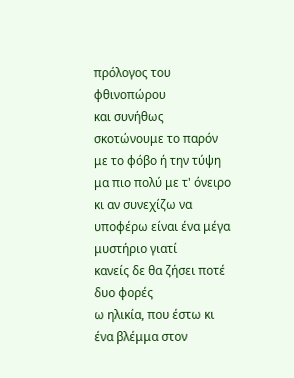πρόλογος του φθινοπώρου
και συνήθως σκοτώνουμε το παρόν με το φόβο ή την τύψη
μα πιο πολύ με τ' όνειρο
κι αν συνεχίζω να υποφέρω είναι ένα μέγα μυστήριο γιατί
κανείς δε θα ζήσει ποτέ δυο φορές
ω ηλικία, που έστω κι ένα βλέμμα στον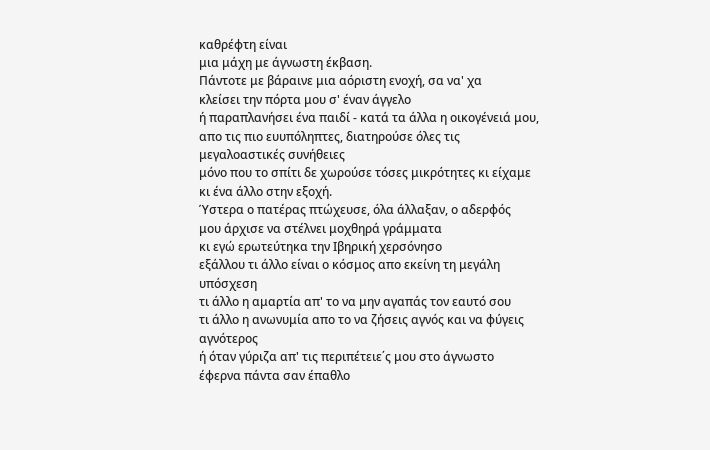καθρέφτη είναι
μια μάχη με άγνωστη έκβαση.
Πάντοτε με βάραινε μια αόριστη ενοχή, σα να' χα
κλείσει την πόρτα μου σ' έναν άγγελο
ή παραπλανήσει ένα παιδί - κατά τα άλλα η οικογένειά μου,
απο τις πιο ευυπόληπτες, διατηρούσε όλες τις
μεγαλοαστικές συνήθειες
μόνο που το σπίτι δε χωρούσε τόσες μικρότητες κι είχαμε
κι ένα άλλο στην εξοχή.
Ύστερα ο πατέρας πτώχευσε, όλα άλλαξαν, ο αδερφός
μου άρχισε να στέλνει μοχθηρά γράμματα
κι εγώ ερωτεύτηκα την Ιβηρική χερσόνησο
εξάλλου τι άλλο είναι ο κόσμος απο εκείνη τη μεγάλη
υπόσχεση
τι άλλο η αμαρτία απ' το να μην αγαπάς τον εαυτό σου
τι άλλο η ανωνυμία απο το να ζήσεις αγνός και να φύγεις
αγνότερος
ή όταν γύριζα απ' τις περιπέτειε΄ς μου στο άγνωστο
έφερνα πάντα σαν έπαθλο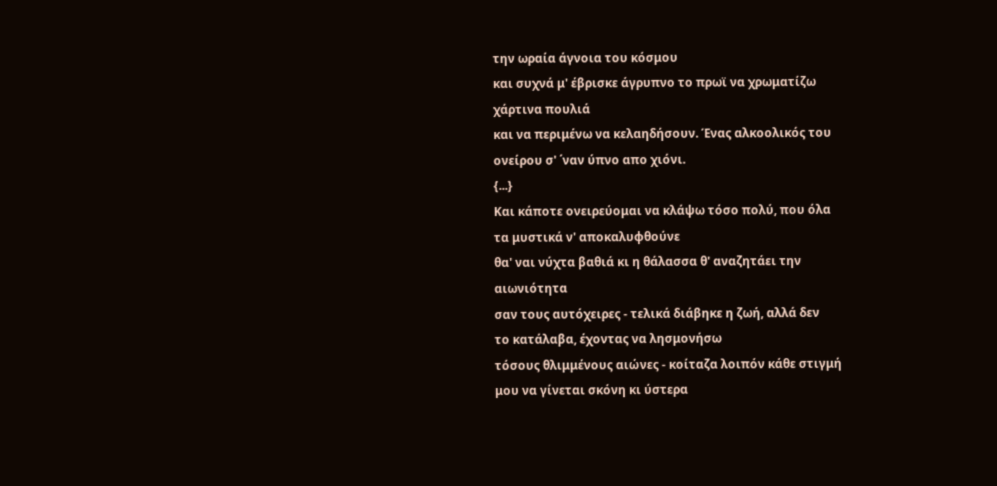την ωραία άγνοια του κόσμου
και συχνά μ' έβρισκε άγρυπνο το πρωϊ να χρωματίζω
χάρτινα πουλιά
και να περιμένω να κελαηδήσουν. Ένας αλκοολικός του
ονείρου σ' ΄ναν ύπνο απο χιόνι.
{...}
Και κάποτε ονειρεύομαι να κλάψω τόσο πoλύ, που όλα
τα μυστικά ν' αποκαλυφθούνε
θα' ναι νύχτα βαθιά κι η θάλασσα θ' αναζητάει την
αιωνιότητα
σαν τους αυτόχειρες - τελικά διάβηκε η ζωή, αλλά δεν
το κατάλαβα, έχοντας να λησμονήσω
τόσους θλιμμένους αιώνες - κοίταζα λοιπόν κάθε στιγμή
μου να γίνεται σκόνη κι ύστερα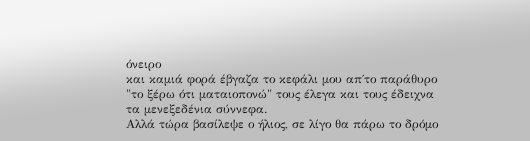όνειρο
και καμιά φορά έβγαζα το κεφάλι μου απ΄το παράθυρο
"το ξέρω ότι ματαιοπονώ" τους έλεγα και τους έδειχνα
τα μενεξεδένια σύννεφα.
Αλλά τώρα βασίλεψε ο ήλιος, σε λίγο θα πάρω το δρόμο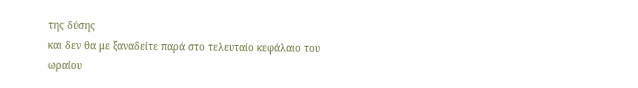της δύσης
και δεν θα με ξαναδείτε παρά στο τελευταίο κεφάλαιο του
ωραίου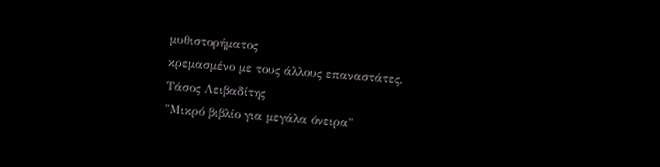μυθιστορήματος
κρεμασμένο με τους άλλους επαναστάτες.
Τάσος Λειβαδίτης
"Μικρό βιβλίο για μεγάλα όνειρα"